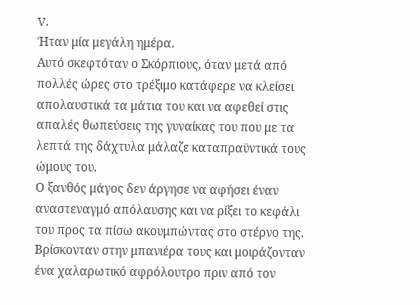V.
Ήταν μία μεγάλη ημέρα.
Αυτό σκεφτόταν ο Σκόρπιους, όταν μετά από πολλές ώρες στο τρέξιμο κατάφερε να κλείσει απολαυστικά τα μάτια του και να αφεθεί στις απαλές θωπεύσεις της γυναίκας του που με τα λεπτά της δάχτυλα μάλαζε καταπραϋντικά τους ώμους του.
Ο ξανθός μάγος δεν άργησε να αφήσει έναν αναστεναγμό απόλαυσης και να ρίξει το κεφάλι του προς τα πίσω ακουμπώντας στο στέρνο της. Βρίσκονταν στην μπανιέρα τους και μοιράζονταν ένα χαλαρωτικό αφρόλουτρο πριν από τον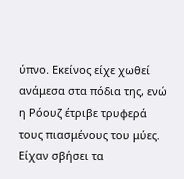ύπνο. Εκείνος είχε χωθεί ανάμεσα στα πόδια της, ενώ η Ρόουζ έτριβε τρυφερά τους πιασμένους του μύες. Είχαν σβήσει τα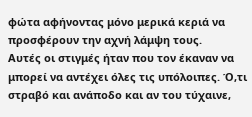φώτα αφήνοντας μόνο μερικά κεριά να προσφέρουν την αχνή λάμψη τους.
Αυτές οι στιγμές ήταν που τον έκαναν να μπορεί να αντέχει όλες τις υπόλοιπες. Ό,τι στραβό και ανάποδο και αν του τύχαινε,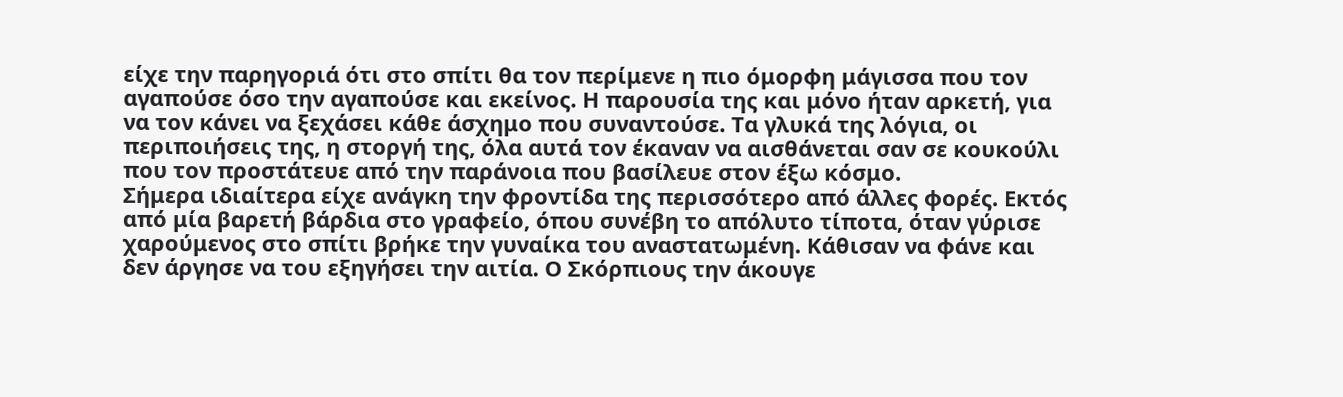είχε την παρηγοριά ότι στο σπίτι θα τον περίμενε η πιο όμορφη μάγισσα που τον αγαπούσε όσο την αγαπούσε και εκείνος. Η παρουσία της και μόνο ήταν αρκετή, για να τον κάνει να ξεχάσει κάθε άσχημο που συναντούσε. Τα γλυκά της λόγια, οι περιποιήσεις της, η στοργή της, όλα αυτά τον έκαναν να αισθάνεται σαν σε κουκούλι που τον προστάτευε από την παράνοια που βασίλευε στον έξω κόσμο.
Σήμερα ιδιαίτερα είχε ανάγκη την φροντίδα της περισσότερο από άλλες φορές. Εκτός από μία βαρετή βάρδια στο γραφείο, όπου συνέβη το απόλυτο τίποτα, όταν γύρισε χαρούμενος στο σπίτι βρήκε την γυναίκα του αναστατωμένη. Κάθισαν να φάνε και δεν άργησε να του εξηγήσει την αιτία. Ο Σκόρπιους την άκουγε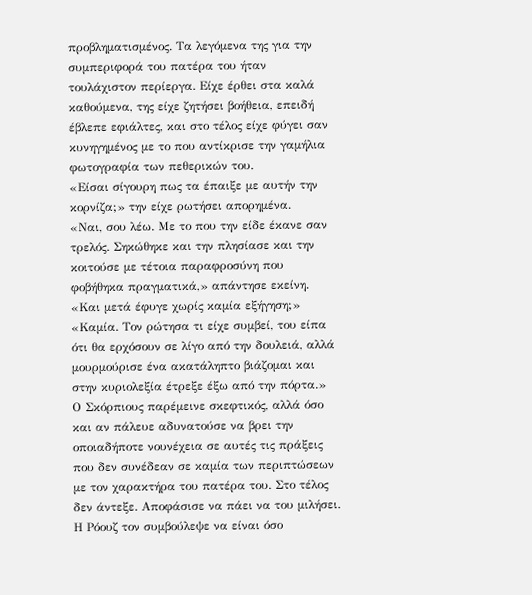προβληματισμένος. Τα λεγόμενα της για την συμπεριφορά του πατέρα του ήταν τουλάχιστον περίεργα. Είχε έρθει στα καλά καθούμενα, της είχε ζητήσει βοήθεια, επειδή έβλεπε εφιάλτες, και στο τέλος είχε φύγει σαν κυνηγημένος με το που αντίκρισε την γαμήλια φωτογραφία των πεθερικών του.
«Είσαι σίγουρη πως τα έπαιξε με αυτήν την κορνίζα;» την είχε ρωτήσει απορημένα.
«Ναι, σου λέω. Με το που την είδε έκανε σαν τρελός. Σηκώθηκε και την πλησίασε και την κοιτούσε με τέτοια παραφροσύνη που φοβήθηκα πραγματικά,» απάντησε εκείνη.
«Και μετά έφυγε χωρίς καμία εξήγηση;»
«Καμία. Τον ρώτησα τι είχε συμβεί, του είπα ότι θα ερχόσουν σε λίγο από την δουλειά, αλλά μουρμούρισε ένα ακατάληπτο βιάζομαι και στην κυριολεξία έτρεξε έξω από την πόρτα.»
Ο Σκόρπιους παρέμεινε σκεφτικός, αλλά όσο και αν πάλευε αδυνατούσε να βρει την οποιαδήποτε νουνέχεια σε αυτές τις πράξεις που δεν συνέδεαν σε καμία των περιπτώσεων με τον χαρακτήρα του πατέρα του. Στο τέλος δεν άντεξε. Αποφάσισε να πάει να του μιλήσει. Η Ρόουζ τον συμβούλεψε να είναι όσο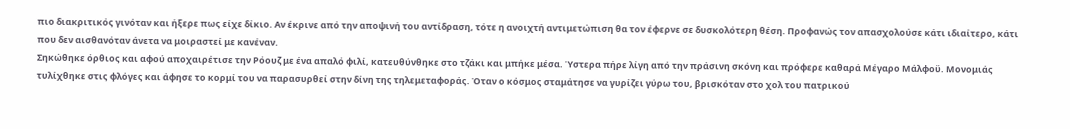πιο διακριτικός γινόταν και ήξερε πως είχε δίκιο. Αν έκρινε από την αποψινή του αντίδραση, τότε η ανοιχτή αντιμετώπιση θα τον έφερνε σε δυσκολότερη θέση. Προφανώς τον απασχολούσε κάτι ιδιαίτερο, κάτι που δεν αισθανόταν άνετα να μοιραστεί με κανέναν.
Σηκώθηκε όρθιος και αφού αποχαιρέτισε την Ρόουζ με ένα απαλό φιλί, κατευθύνθηκε στο τζάκι και μπήκε μέσα. Ύστερα πήρε λίγη από την πράσινη σκόνη και πρόφερε καθαρά Μέγαρο Μάλφοϋ. Μονομιάς τυλίχθηκε στις φλόγες και άφησε το κορμί του να παρασυρθεί στην δίνη της τηλεμεταφοράς. Όταν ο κόσμος σταμάτησε να γυρίζει γύρω του, βρισκόταν στο χολ του πατρικού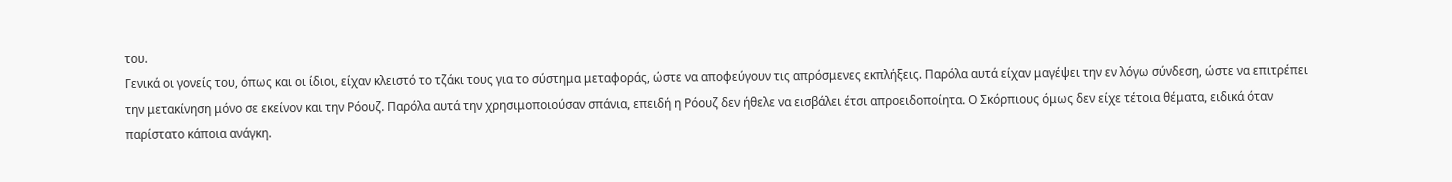του.
Γενικά οι γονείς του, όπως και οι ίδιοι, είχαν κλειστό το τζάκι τους για το σύστημα μεταφοράς, ώστε να αποφεύγουν τις απρόσμενες εκπλήξεις. Παρόλα αυτά είχαν μαγέψει την εν λόγω σύνδεση, ώστε να επιτρέπει την μετακίνηση μόνο σε εκείνον και την Ρόουζ. Παρόλα αυτά την χρησιμοποιούσαν σπάνια, επειδή η Ρόουζ δεν ήθελε να εισβάλει έτσι απροειδοποίητα. Ο Σκόρπιους όμως δεν είχε τέτοια θέματα, ειδικά όταν παρίστατο κάποια ανάγκη.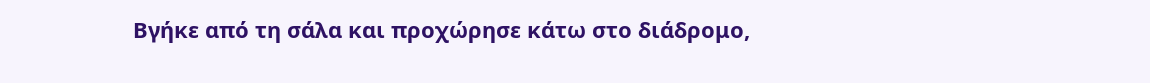Βγήκε από τη σάλα και προχώρησε κάτω στο διάδρομο,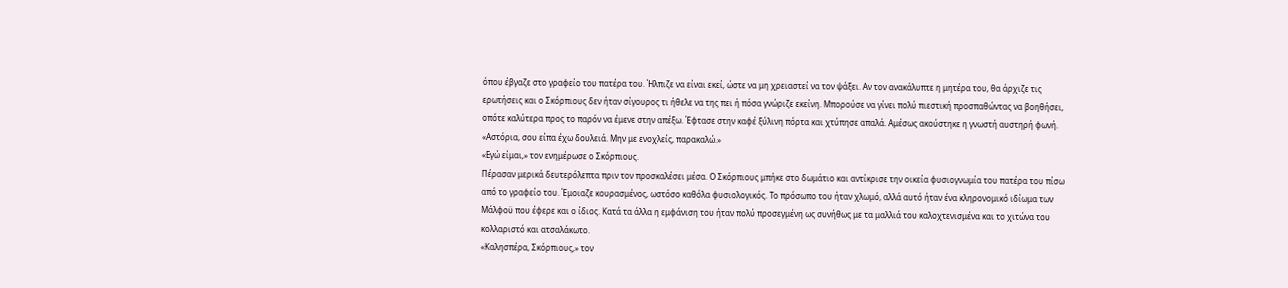όπου έβγαζε στο γραφείο του πατέρα του. Ήλπιζε να είναι εκεί, ώστε να μη χρειαστεί να τον ψάξει. Αν τον ανακάλυπτε η μητέρα του, θα άρχιζε τις ερωτήσεις και ο Σκόρπιους δεν ήταν σίγουρος τι ήθελε να της πει ή πόσα γνώριζε εκείνη. Μπορούσε να γίνει πολύ πιεστική προσπαθώντας να βοηθήσει, οπότε καλύτερα προς το παρόν να έμενε στην απέξω. Έφτασε στην καφέ ξύλινη πόρτα και χτύπησε απαλά. Αμέσως ακούστηκε η γνωστή αυστηρή φωνή.
«Αστόρια, σου είπα έχω δουλειά. Μην με ενοχλείς, παρακαλώ.»
«Εγώ είμαι,» τον ενημέρωσε ο Σκόρπιους.
Πέρασαν μερικά δευτερόλεπτα πριν τον προσκαλέσει μέσα. Ο Σκόρπιους μπήκε στο δωμάτιο και αντίκρισε την οικεία φυσιογνωμία του πατέρα του πίσω από το γραφείο του. Έμοιαζε κουρασμένος, ωστόσο καθόλα φυσιολογικός. Το πρόσωπο του ήταν χλωμό, αλλά αυτό ήταν ένα κληρονομικό ιδίωμα των Μάλφοϋ που έφερε και ο ίδιος. Κατά τα άλλα η εμφάνιση του ήταν πολύ προσεγμένη ως συνήθως με τα μαλλιά του καλοχτενισμένα και το χιτώνα του κολλαριστό και ατσαλάκωτο.
«Καλησπέρα, Σκόρπιους,» τον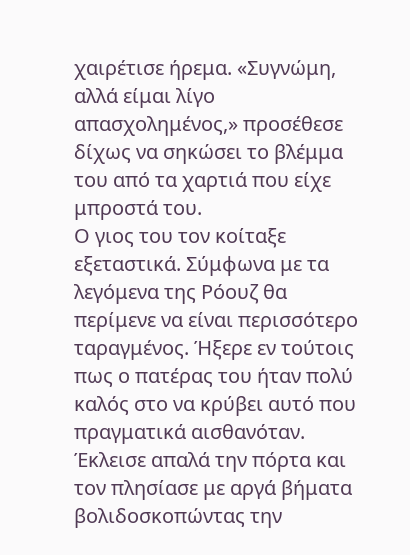χαιρέτισε ήρεμα. «Συγνώμη, αλλά είμαι λίγο απασχολημένος,» προσέθεσε δίχως να σηκώσει το βλέμμα του από τα χαρτιά που είχε μπροστά του.
Ο γιος του τον κοίταξε εξεταστικά. Σύμφωνα με τα λεγόμενα της Ρόουζ θα περίμενε να είναι περισσότερο ταραγμένος. Ήξερε εν τούτοις πως ο πατέρας του ήταν πολύ καλός στο να κρύβει αυτό που πραγματικά αισθανόταν. Έκλεισε απαλά την πόρτα και τον πλησίασε με αργά βήματα βολιδοσκοπώντας την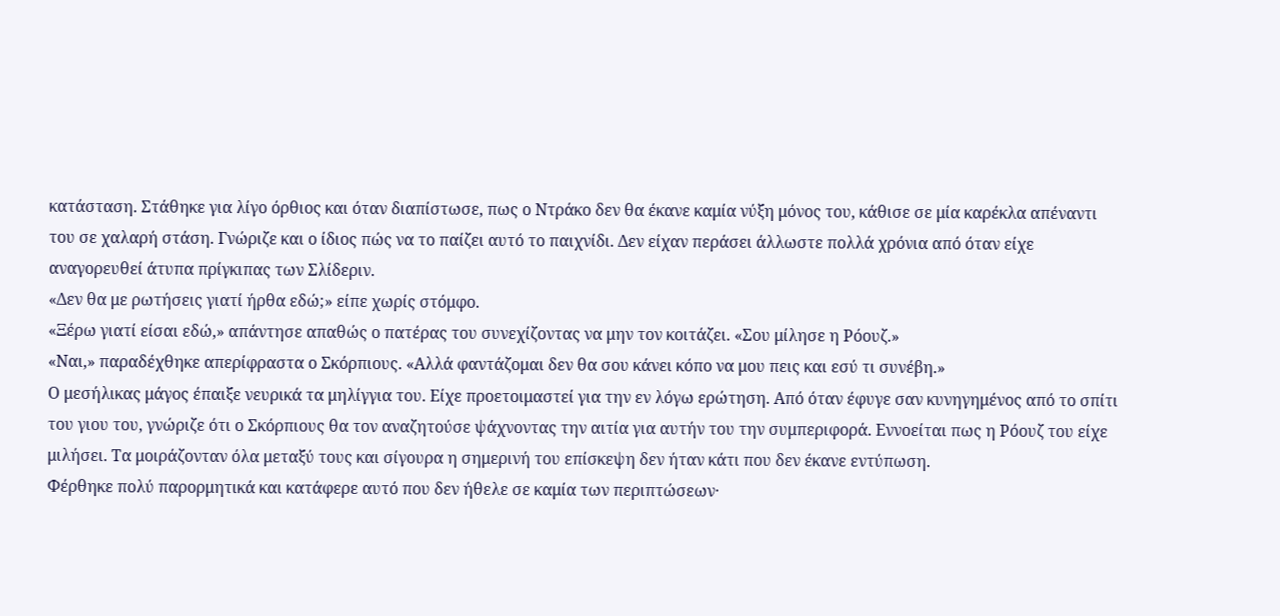κατάσταση. Στάθηκε για λίγο όρθιος και όταν διαπίστωσε, πως ο Ντράκο δεν θα έκανε καμία νύξη μόνος του, κάθισε σε μία καρέκλα απέναντι του σε χαλαρή στάση. Γνώριζε και ο ίδιος πώς να το παίζει αυτό το παιχνίδι. Δεν είχαν περάσει άλλωστε πολλά χρόνια από όταν είχε αναγορευθεί άτυπα πρίγκιπας των Σλίδεριν.
«Δεν θα με ρωτήσεις γιατί ήρθα εδώ;» είπε χωρίς στόμφο.
«Ξέρω γιατί είσαι εδώ,» απάντησε απαθώς ο πατέρας του συνεχίζοντας να μην τον κοιτάζει. «Σου μίλησε η Ρόουζ.»
«Ναι,» παραδέχθηκε απερίφραστα ο Σκόρπιους. «Αλλά φαντάζομαι δεν θα σου κάνει κόπο να μου πεις και εσύ τι συνέβη.»
Ο μεσήλικας μάγος έπαιξε νευρικά τα μηλίγγια του. Είχε προετοιμαστεί για την εν λόγω ερώτηση. Από όταν έφυγε σαν κυνηγημένος από το σπίτι του γιου του, γνώριζε ότι ο Σκόρπιους θα τον αναζητούσε ψάχνοντας την αιτία για αυτήν του την συμπεριφορά. Εννοείται πως η Ρόουζ του είχε μιλήσει. Τα μοιράζονταν όλα μεταξύ τους και σίγουρα η σημερινή του επίσκεψη δεν ήταν κάτι που δεν έκανε εντύπωση.
Φέρθηκε πολύ παρορμητικά και κατάφερε αυτό που δεν ήθελε σε καμία των περιπτώσεων·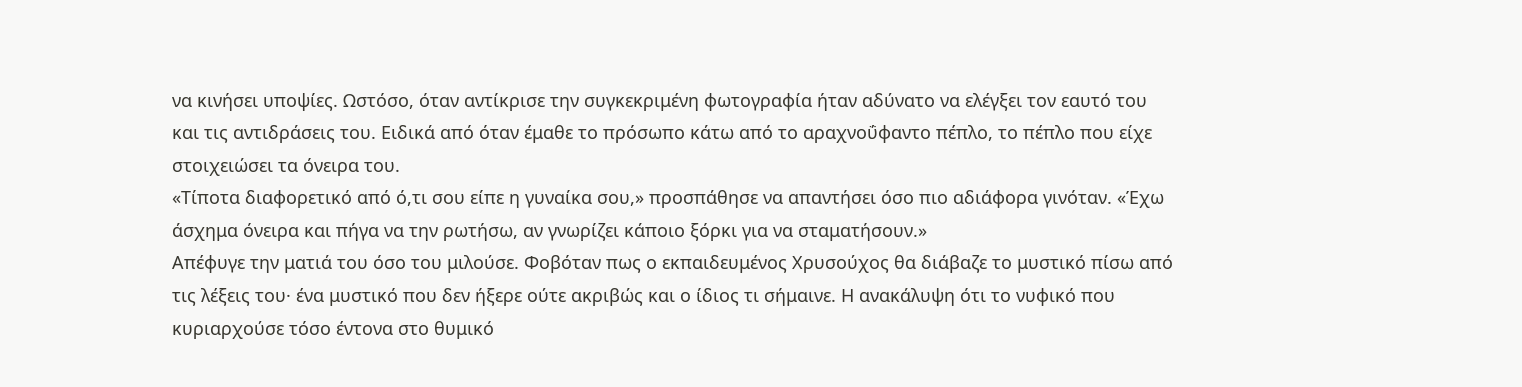να κινήσει υποψίες. Ωστόσο, όταν αντίκρισε την συγκεκριμένη φωτογραφία ήταν αδύνατο να ελέγξει τον εαυτό του και τις αντιδράσεις του. Ειδικά από όταν έμαθε το πρόσωπο κάτω από το αραχνοΰφαντο πέπλο, το πέπλο που είχε στοιχειώσει τα όνειρα του.
«Τίποτα διαφορετικό από ό,τι σου είπε η γυναίκα σου,» προσπάθησε να απαντήσει όσο πιο αδιάφορα γινόταν. «Έχω άσχημα όνειρα και πήγα να την ρωτήσω, αν γνωρίζει κάποιο ξόρκι για να σταματήσουν.»
Απέφυγε την ματιά του όσο του μιλούσε. Φοβόταν πως ο εκπαιδευμένος Χρυσούχος θα διάβαζε το μυστικό πίσω από τις λέξεις του· ένα μυστικό που δεν ήξερε ούτε ακριβώς και ο ίδιος τι σήμαινε. Η ανακάλυψη ότι το νυφικό που κυριαρχούσε τόσο έντονα στο θυμικό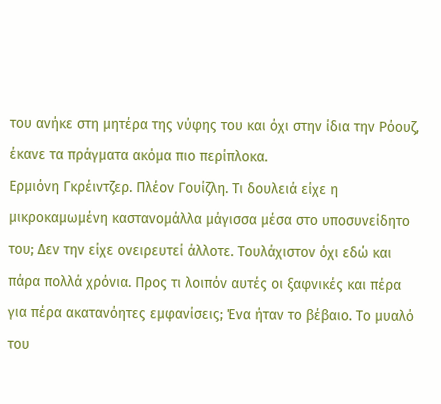του ανήκε στη μητέρα της νύφης του και όχι στην ίδια την Ρόουζ, έκανε τα πράγματα ακόμα πιο περίπλοκα.
Ερμιόνη Γκρέιντζερ. Πλέον Γουίζλη. Τι δουλειά είχε η μικροκαμωμένη καστανομάλλα μάγισσα μέσα στο υποσυνείδητο του; Δεν την είχε ονειρευτεί άλλοτε. Τουλάχιστον όχι εδώ και πάρα πολλά χρόνια. Προς τι λοιπόν αυτές οι ξαφνικές και πέρα για πέρα ακατανόητες εμφανίσεις; Ένα ήταν το βέβαιο. Το μυαλό του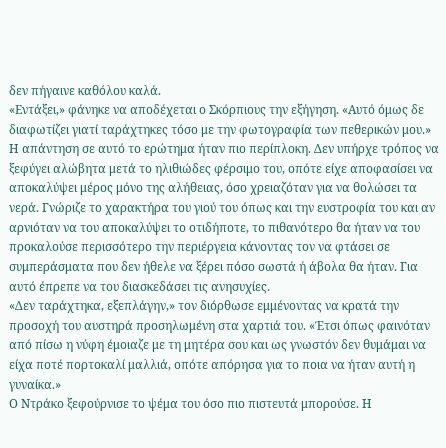δεν πήγαινε καθόλου καλά.
«Εντάξει,» φάνηκε να αποδέχεται ο Σκόρπιους την εξήγηση. «Αυτό όμως δε διαφωτίζει γιατί ταράχτηκες τόσο με την φωτογραφία των πεθερικών μου.»
Η απάντηση σε αυτό το ερώτημα ήταν πιο περίπλοκη. Δεν υπήρχε τρόπος να ξεφύγει αλώβητα μετά το ηλιθιώδες φέρσιμο του, οπότε είχε αποφασίσει να αποκαλύψει μέρος μόνο της αλήθειας, όσο χρειαζόταν για να θολώσει τα νερά. Γνώριζε το χαρακτήρα του γιού του όπως και την ευστροφία του και αν αρνιόταν να του αποκαλύψει το οτιδήποτε, το πιθανότερο θα ήταν να του προκαλούσε περισσότερο την περιέργεια κάνοντας τον να φτάσει σε συμπεράσματα που δεν ήθελε να ξέρει πόσο σωστά ή άβολα θα ήταν. Για αυτό έπρεπε να του διασκεδάσει τις ανησυχίες.
«Δεν ταράχτηκα, εξεπλάγην,» τον διόρθωσε εμμένοντας να κρατά την προσοχή του αυστηρά προσηλωμένη στα χαρτιά του. «Έτσι όπως φαινόταν από πίσω η νύφη έμοιαζε με τη μητέρα σου και ως γνωστόν δεν θυμάμαι να είχα ποτέ πορτοκαλί μαλλιά, οπότε απόρησα για το ποια να ήταν αυτή η γυναίκα.»
Ο Ντράκο ξεφούρνισε το ψέμα του όσο πιο πιστευτά μπορούσε. Η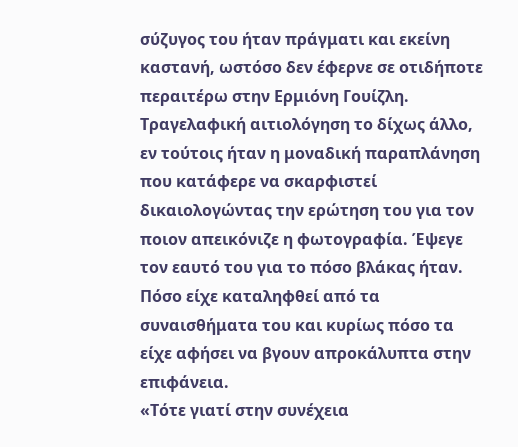σύζυγος του ήταν πράγματι και εκείνη καστανή, ωστόσο δεν έφερνε σε οτιδήποτε περαιτέρω στην Ερμιόνη Γουίζλη. Τραγελαφική αιτιολόγηση το δίχως άλλο, εν τούτοις ήταν η μοναδική παραπλάνηση που κατάφερε να σκαρφιστεί δικαιολογώντας την ερώτηση του για τον ποιον απεικόνιζε η φωτογραφία. Έψεγε τον εαυτό του για το πόσο βλάκας ήταν. Πόσο είχε καταληφθεί από τα συναισθήματα του και κυρίως πόσο τα είχε αφήσει να βγουν απροκάλυπτα στην επιφάνεια.
«Τότε γιατί στην συνέχεια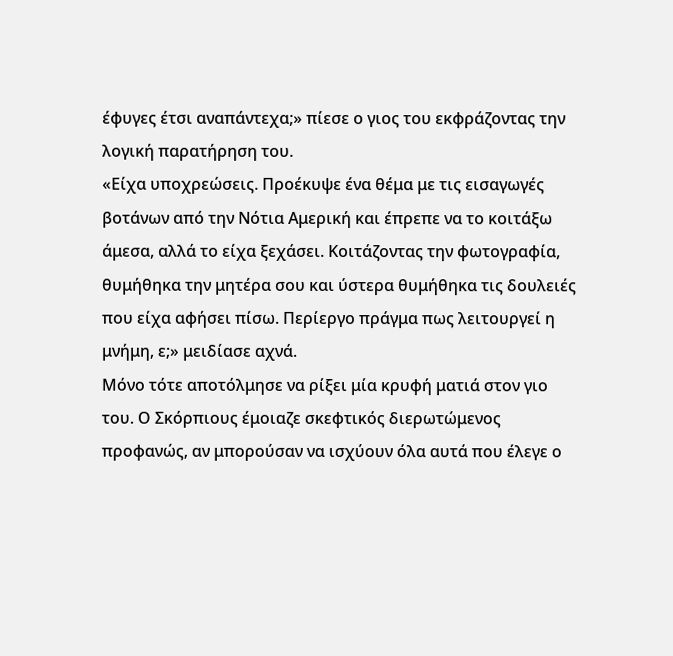έφυγες έτσι αναπάντεχα;» πίεσε ο γιος του εκφράζοντας την λογική παρατήρηση του.
«Είχα υποχρεώσεις. Προέκυψε ένα θέμα με τις εισαγωγές βοτάνων από την Νότια Αμερική και έπρεπε να το κοιτάξω άμεσα, αλλά το είχα ξεχάσει. Κοιτάζοντας την φωτογραφία, θυμήθηκα την μητέρα σου και ύστερα θυμήθηκα τις δουλειές που είχα αφήσει πίσω. Περίεργο πράγμα πως λειτουργεί η μνήμη, ε;» μειδίασε αχνά.
Μόνο τότε αποτόλμησε να ρίξει μία κρυφή ματιά στον γιο του. Ο Σκόρπιους έμοιαζε σκεφτικός διερωτώμενος προφανώς, αν μπορούσαν να ισχύουν όλα αυτά που έλεγε ο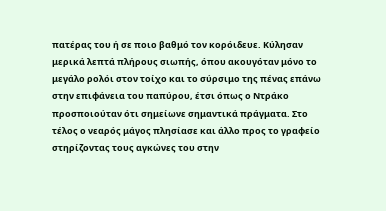πατέρας του ή σε ποιο βαθμό τον κορόιδευε. Κύλησαν μερικά λεπτά πλήρους σιωπής, όπου ακουγόταν μόνο το μεγάλο ρολόι στον τοίχο και το σύρσιμο της πένας επάνω στην επιφάνεια του παπύρου, έτσι όπως ο Ντράκο προσποιούταν ότι σημείωνε σημαντικά πράγματα. Στο τέλος ο νεαρός μάγος πλησίασε και άλλο προς το γραφείο στηρίζοντας τους αγκώνες του στην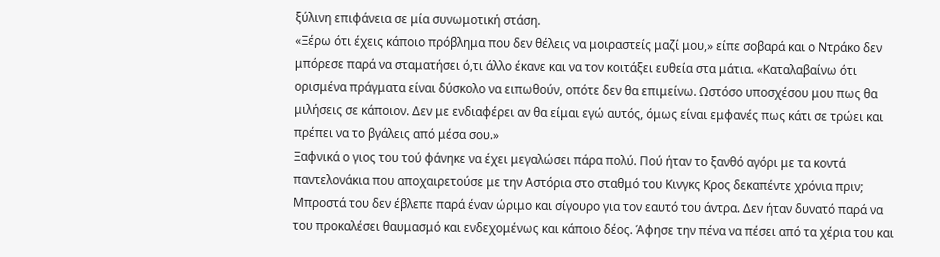ξύλινη επιφάνεια σε μία συνωμοτική στάση.
«Ξέρω ότι έχεις κάποιο πρόβλημα που δεν θέλεις να μοιραστείς μαζί μου,» είπε σοβαρά και ο Ντράκο δεν μπόρεσε παρά να σταματήσει ό,τι άλλο έκανε και να τον κοιτάξει ευθεία στα μάτια. «Καταλαβαίνω ότι ορισμένα πράγματα είναι δύσκολο να ειπωθούν, οπότε δεν θα επιμείνω. Ωστόσο υποσχέσου μου πως θα μιλήσεις σε κάποιον. Δεν με ενδιαφέρει αν θα είμαι εγώ αυτός, όμως είναι εμφανές πως κάτι σε τρώει και πρέπει να το βγάλεις από μέσα σου.»
Ξαφνικά ο γιος του τού φάνηκε να έχει μεγαλώσει πάρα πολύ. Πού ήταν το ξανθό αγόρι με τα κοντά παντελονάκια που αποχαιρετούσε με την Αστόρια στο σταθμό του Κινγκς Κρος δεκαπέντε χρόνια πριν; Μπροστά του δεν έβλεπε παρά έναν ώριμο και σίγουρο για τον εαυτό του άντρα. Δεν ήταν δυνατό παρά να του προκαλέσει θαυμασμό και ενδεχομένως και κάποιο δέος. Άφησε την πένα να πέσει από τα χέρια του και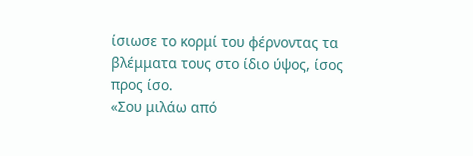ίσιωσε το κορμί του φέρνοντας τα βλέμματα τους στο ίδιο ύψος, ίσος προς ίσο.
«Σου μιλάω από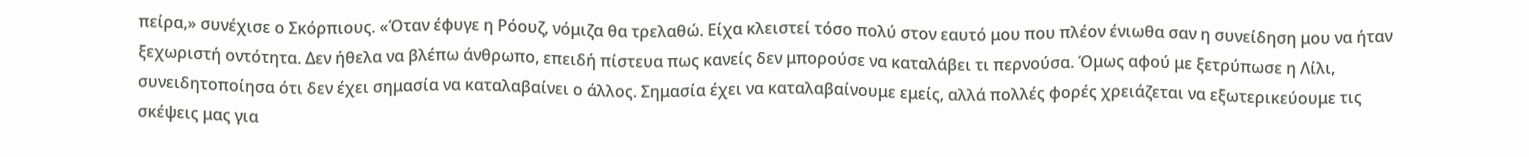πείρα,» συνέχισε ο Σκόρπιους. «Όταν έφυγε η Ρόουζ, νόμιζα θα τρελαθώ. Είχα κλειστεί τόσο πολύ στον εαυτό μου που πλέον ένιωθα σαν η συνείδηση μου να ήταν ξεχωριστή οντότητα. Δεν ήθελα να βλέπω άνθρωπο, επειδή πίστευα πως κανείς δεν μπορούσε να καταλάβει τι περνούσα. Όμως αφού με ξετρύπωσε η Λίλι, συνειδητοποίησα ότι δεν έχει σημασία να καταλαβαίνει ο άλλος. Σημασία έχει να καταλαβαίνουμε εμείς, αλλά πολλές φορές χρειάζεται να εξωτερικεύουμε τις σκέψεις μας για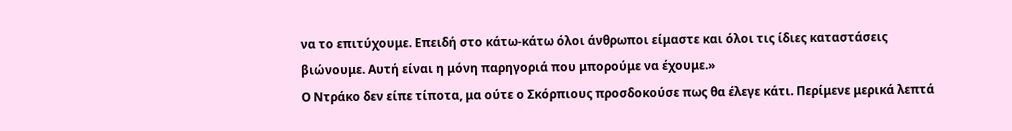να το επιτύχουμε. Επειδή στο κάτω-κάτω όλοι άνθρωποι είμαστε και όλοι τις ίδιες καταστάσεις βιώνουμε. Αυτή είναι η μόνη παρηγοριά που μπορούμε να έχουμε.»
Ο Ντράκο δεν είπε τίποτα, μα ούτε ο Σκόρπιους προσδοκούσε πως θα έλεγε κάτι. Περίμενε μερικά λεπτά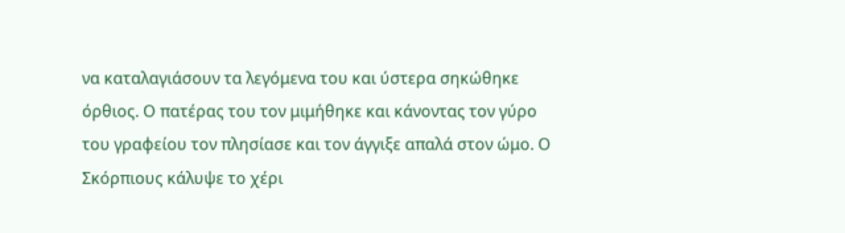να καταλαγιάσουν τα λεγόμενα του και ύστερα σηκώθηκε όρθιος. Ο πατέρας του τον μιμήθηκε και κάνοντας τον γύρο του γραφείου τον πλησίασε και τον άγγιξε απαλά στον ώμο. Ο Σκόρπιους κάλυψε το χέρι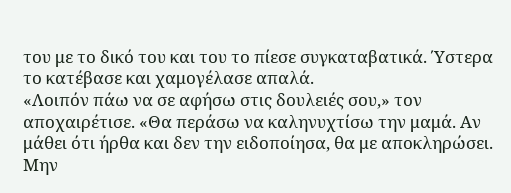του με το δικό του και του το πίεσε συγκαταβατικά. Ύστερα το κατέβασε και χαμογέλασε απαλά.
«Λοιπόν πάω να σε αφήσω στις δουλειές σου,» τον αποχαιρέτισε. «Θα περάσω να καληνυχτίσω την μαμά. Αν μάθει ότι ήρθα και δεν την ειδοποίησα, θα με αποκληρώσει. Μην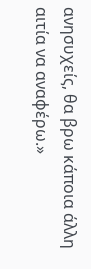ανησυχείς, θα βρω κάποια άλλη αιτία να αναφέρω.»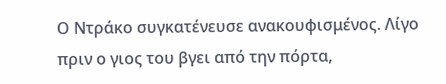Ο Ντράκο συγκατένευσε ανακουφισμένος. Λίγο πριν ο γιος του βγει από την πόρτα,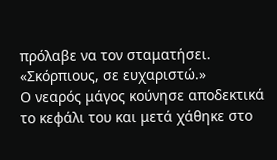πρόλαβε να τον σταματήσει.
«Σκόρπιους, σε ευχαριστώ.»
Ο νεαρός μάγος κούνησε αποδεκτικά το κεφάλι του και μετά χάθηκε στο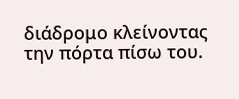διάδρομο κλείνοντας την πόρτα πίσω του.